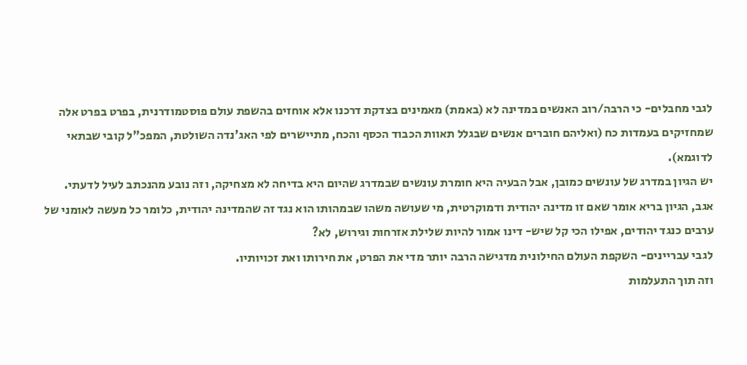לגבי מחבלים- כי הרבה/רוב האנשים במדינה לא (באמת) מאמינים בצדקת דרכנו אלא אוחזים בהשפת עולם פוסטמודרנית, בפרט בפרט אלה שמחזיקים בעמדות כח (ואליהם חוברים אנשים שבגלל תאוות הכבוד הכסף והכח, מתיישרים לפי האג'נדה השולטת, המפכ"ל קובי שבתאי לדוגמא).
יש הגיון במדרג של עונשים כמובן, אבל הבעיה היא חומרת עונשים שבמדרג שהיום היא בדיחה לא מצחיקה, וזה נובע מהנכתב לעיל לדעתי.
אגב, הגיון בריא אומר שאם זו מדינה יהודית ודמוקרטית, מי שעושה משהו שבמהותו הוא נגד זה שהמדינה יהודית, כלומר כל מעשה לאומני של ערבים כנגד יהודים, אפילו הכי קל שיש- דינו אמור להיות שלילת אזרחות וגירוש, לא?
לגבי עבריינים- השקפת העולם החילונית מדגישה הרבה יותר מדי את הפרט, את חירותו ואת זכויותיו.
וזה תוך התעלמות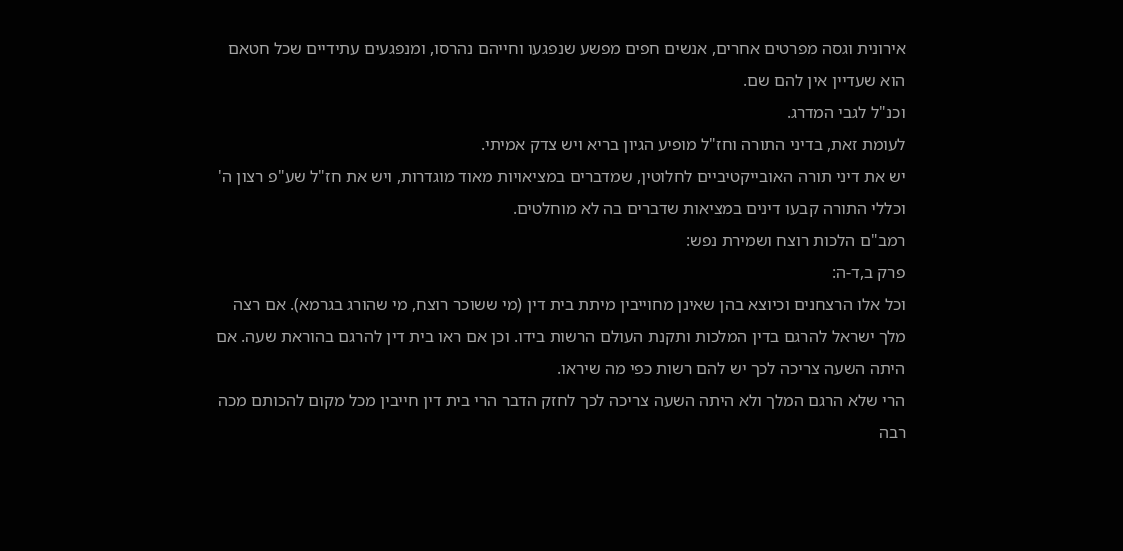אירונית וגסה מפרטים אחרים, אנשים חפים מפשע שנפגעו וחייהם נהרסו, ומנפגעים עתידיים שכל חטאם הוא שעדיין אין להם שם.
וכנ"ל לגבי המדרג.
לעומת זאת, בדיני התורה וחז"ל מופיע הגיון בריא ויש צדק אמיתי.
יש את דיני תורה האובייקטיביים לחלוטין, שמדברים במציאויות מאוד מוגדרות, ויש את חז"ל שע"פ רצון ה' וכללי התורה קבעו דינים במציאות שדברים בה לא מוחלטים.
רמב"ם הלכות רוצח ושמירת נפש:
פרק ב,ד-ה:
וכל אלו הרצחנים וכיוצא בהן שאינן מחוייבין מיתת בית דין (מי ששוכר רוצח, מי שהורג בגרמא). אם רצה מלך ישראל להרגם בדין המלכות ותקנת העולם הרשות בידו. וכן אם ראו בית דין להרגם בהוראת שעה. אם היתה השעה צריכה לכך יש להם רשות כפי מה שיראו.
הרי שלא הרגם המלך ולא היתה השעה צריכה לכך לחזק הדבר הרי בית דין חייבין מכל מקום להכותם מכה רבה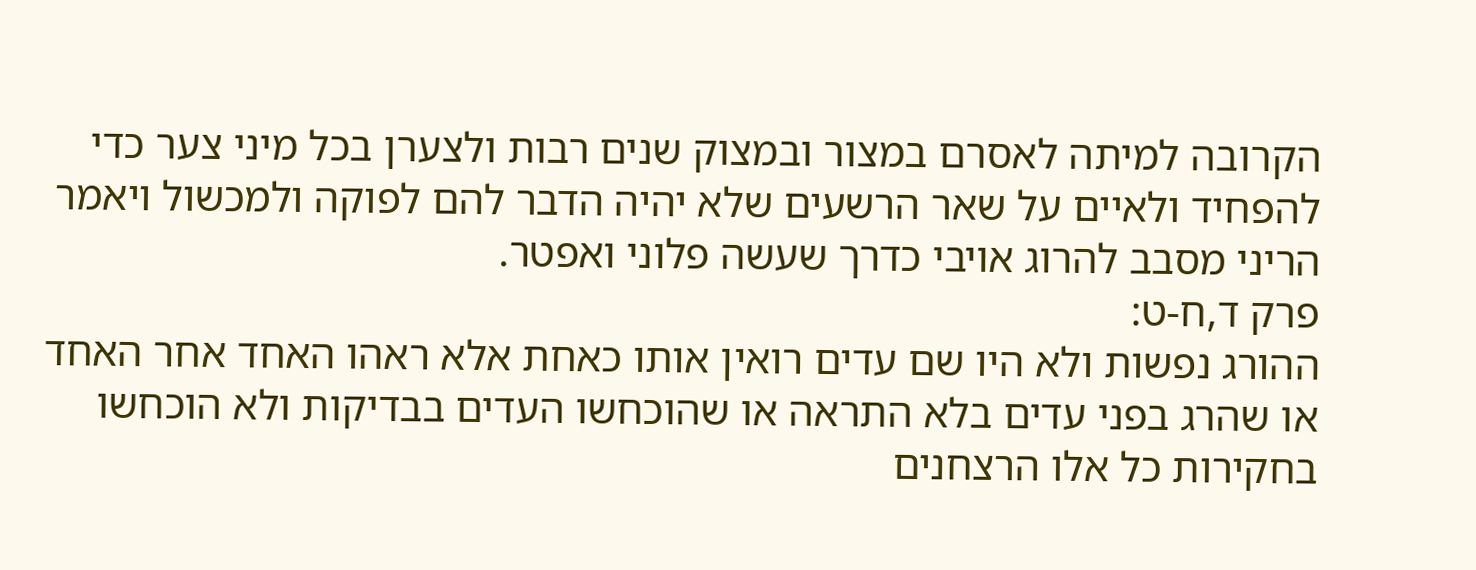הקרובה למיתה לאסרם במצור ובמצוק שנים רבות ולצערן בכל מיני צער כדי להפחיד ולאיים על שאר הרשעים שלא יהיה הדבר להם לפוקה ולמכשול ויאמר הריני מסבב להרוג אויבי כדרך שעשה פלוני ואפטר.
פרק ד,ח-ט:
ההורג נפשות ולא היו שם עדים רואין אותו כאחת אלא ראהו האחד אחר האחד או שהרג בפני עדים בלא התראה או שהוכחשו העדים בבדיקות ולא הוכחשו בחקירות כל אלו הרצחנים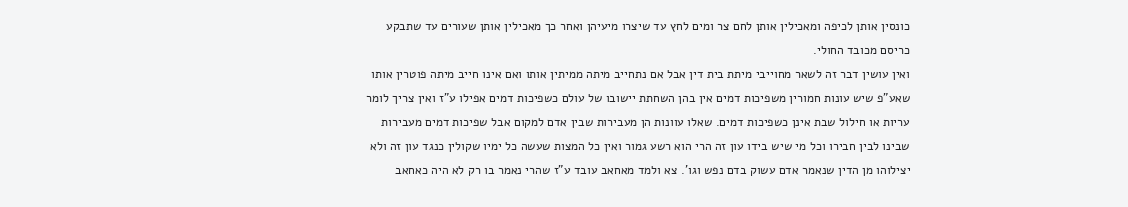כונסין אותן לכיפה ומאכילין אותן לחם צר ומים לחץ עד שיצרו מיעיהן ואחר כך מאכילין אותן שעורים עד שתבקע כריסם מכובד החולי.
ואין עושין דבר זה לשאר מחוייבי מיתת בית דין אבל אם נתחייב מיתה ממיתין אותו ואם אינו חייב מיתה פוטרין אותו שאע"פ שיש עונות חמורין משפיכות דמים אין בהן השחתת יישובו של עולם כשפיכות דמים אפילו ע"ז ואין צריך לומר עריות או חילול שבת אינן כשפיכות דמים. שאלו עוונות הן מעבירות שבין אדם למקום אבל שפיכות דמים מעבירות שבינו לבין חבירו וכל מי שיש בידו עון זה הרי הוא רשע גמור ואין כל המצות שעשה כל ימיו שקולין כנגד עון זה ולא יצילוהו מן הדין שנאמר אדם עשוק בדם נפש וגו'. צא ולמד מאחאב עובד ע"ז שהרי נאמר בו רק לא היה כאחאב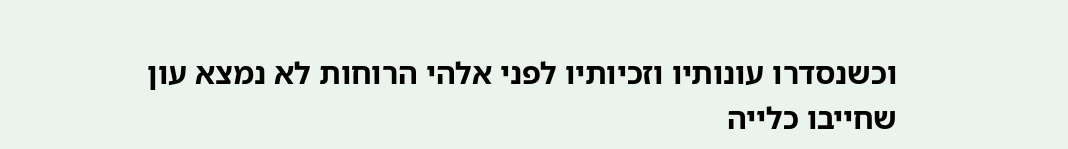וכשנסדרו עונותיו וזכיותיו לפני אלהי הרוחות לא נמצא עון שחייבו כלייה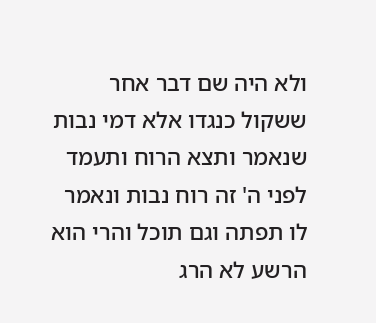ולא היה שם דבר אחר ששקול כנגדו אלא דמי נבות שנאמר ותצא הרוח ותעמד לפני ה' זה רוח נבות ונאמר לו תפתה וגם תוכל והרי הוא הרשע לא הרג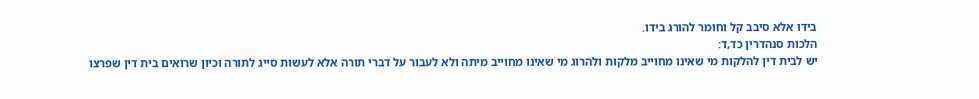בידו אלא סיבב קל וחומר להורג בידו.
הלכות סנהדרין כד,ד:
יש לבית דין להלקות מי שאינו מחוייב מלקות ולהרוג מי שאינו מחוייב מיתה ולא לעבור על דברי תורה אלא לעשות סייג לתורה וכיון שרואים בית דין שפרצו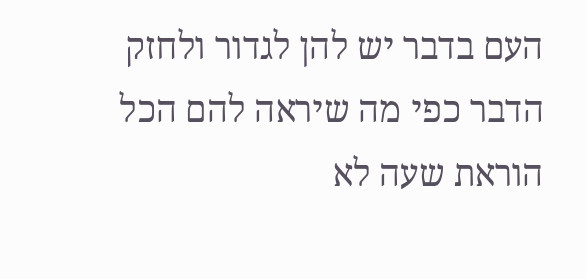העם בדבר יש להן לגדור ולחזק הדבר כפי מה שיראה להם הכל הוראת שעה לא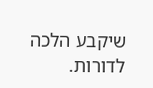שיקבע הלכה לדורות.